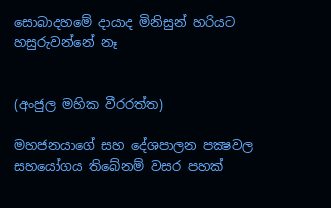සොබාදහමේ දායාද මිනිසුන් හරියට හසුරුවන්නේ නෑ


(අංජුල මහික වීරරත්ත)

මහජනයාගේ සහ දේශපාලන පක්‍ෂවල සහයෝගය තිබේනම් වසර පහක්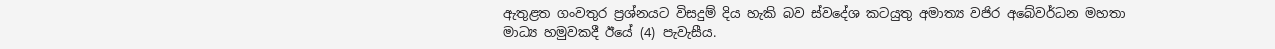ඇතුළත ගංවතුර ප්‍රශ්නයට විසදුම් දිය හැකි බව ස්වදේශ කටයුතු අමාත්‍ය වජිර අබේවර්ධන මහතා මාධ්‍ය හමුවකදී ඊයේ (4) පැවැසීය.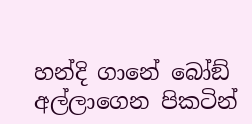හන්දි ගානේ බෝඞ් අල්ලාගෙන පිකටින්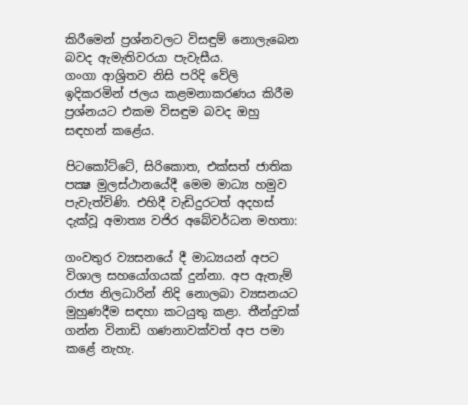කිරීමෙන් ප්‍රශ්නවලට විසඳුම් නොලැබෙන බවද ඇමැතිවරයා පැවැසීය.
ගංගා ආශ්‍රිතව නිසි පරිදි වේලි ඉදිකරමින් ජලය කළමනාකරණය කිරීම ප්‍රශ්නයට එකම විසඳුම බවද ඔහු සඳහන් කළේය.

පිටකෝට්ටේ, සිරිකොත, එක්සත් ජාතික පක්‍ෂ මුලස්ථානයේදී මෙම මාධ්‍ය හමුව පැවැත්විණි. එහිදී වැඩිදුරටත් අදහස් දැක්වූ අමාත්‍ය වජිර අබේවර්ධන මහතා:

ගංවතුර ව්‍යසනයේ දී මාධ්‍යයන් අපට විශාල සහයෝගයක් දුන්නා. අප ඇතැම් රාජ්‍ය නිලධාරින් නිදි නොලබා ව්‍යසනයට මුහුණදීම සඳහා කටයුතු කළා. තීන්දුවක් ගන්න විනාඩි ගණනාවක්වත් අප පමා කළේ නැහැ.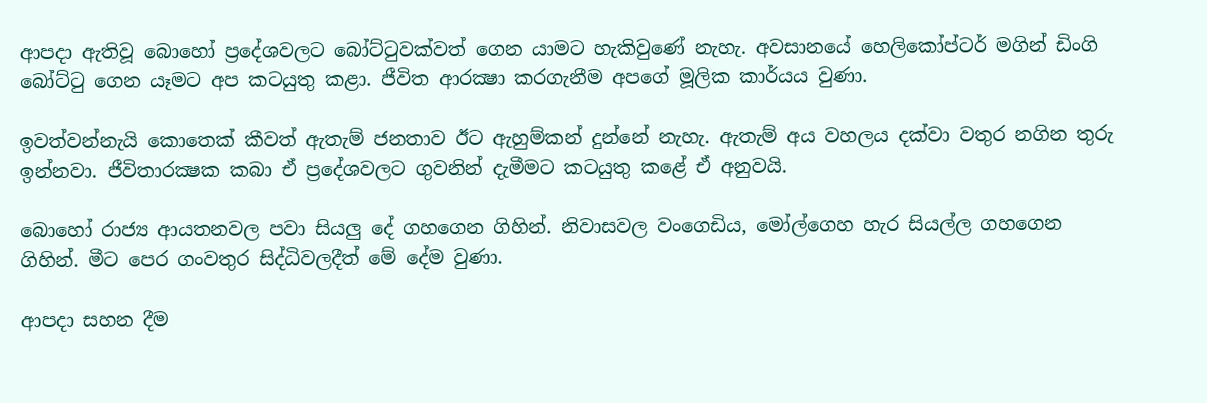ආපදා ඇතිවූ බොහෝ ප්‍රදේශවලට බෝට්ටුවක්වත් ගෙන යාමට හැකිවුණේ නැහැ. අවසානයේ හෙලිකෝප්ටර් මගින් ඩිංගි බෝට්ටු ගෙන යෑමට අප කටයුතු කළා. ජීවිත ආරක්‍ෂා කරගැනීම අපගේ මූලික කාර්යය වුණා.

ඉවත්වන්නැයි කොතෙක් කීවත් ඇතැම් ජනතාව ඊට ඇහුම්කන් දුන්නේ නැහැ. ඇතැම් අය වහලය දක්වා වතුර නගින තුරු ඉන්නවා. ජීවිතාරක්‍ෂක කබා ඒ ප්‍රදේශවලට ගුවනින් දැමීමට කටයුතු කළේ ඒ අනුවයි.

බොහෝ රාජ්‍ය ආයතනවල පවා සියලු දේ ගහගෙන ගිහින්. නිවාසවල වංගෙඩිය, මෝල්ගෙහ හැර සියල්ල ගහගෙන ගිහින්. මීට පෙර ගංවතුර සිද්ධිවලදීත් මේ දේම වුණා.

ආපදා සහන දීම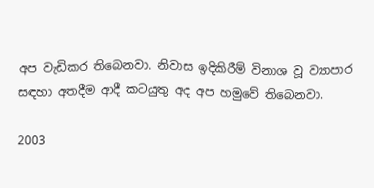අප වැඩිකර තිබෙනවා. නිවාස ඉදිකිරීම් විනාශ වූ ව්‍යාපාර සඳහා අතදීම ආදී කටයුතු අද අප හමුවේ තිබෙනවා.

2003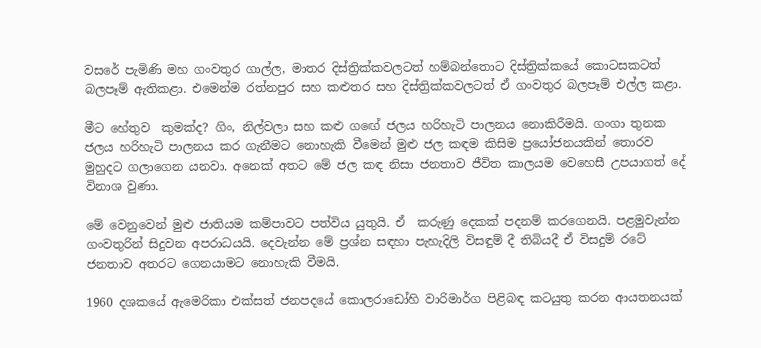වසරේ පැමිණි මහ ගංවතුර ගාල්ල, මාතර දිස්ත්‍රික්කවලටත් හම්බන්තොට දිස්ත්‍රික්කයේ කොටසකටත් බලපෑම් ඇතිකළා. එමෙන්ම රත්නපුර සහ කළුතර සහ දිස්ත්‍රික්කවලටත් ඒ ගංවතුර බලපෑම් එල්ල කළා.

මීට හේතුව  කුමක්ද? ගිං, නිල්වලා සහ කළු ගඟේ ජලය හරිහැටි පාලනය නොකිරීමයි. ගංගා තුනක ජලය හරිහැටි පාලනය කර ගැනීමට නොහැකි වීමෙන් මුළු ජල කඳම කිසිම ප්‍රයෝජනයකින් තොරව මුහුදට ගලාගෙන යනවා. අනෙක් අතට මේ ජල කඳ නිසා ජනතාව ජීවිත කාලයම වෙහෙසී උපයාගත් දේ විනාශ වුණා.

මේ වෙනුවෙන් මුළු ජාතියම කම්පාවට පත්විය යුතුයි. ඒ  කරුණු දෙකක් පදනම් කරගෙනයි. පළමුවැන්න ගංවතුරින් සිදුවන අපරාධයයි. දෙවැන්න මේ ප්‍රශ්න සඳහා පැහැදිලි විසඳුම් දී තිබියදී ඒ විසදුම් රටේ ජනතාව අතරට ගෙනයාමට නොහැකි වීමයි.

1960 දශකයේ ඇමෙරිකා එක්සත් ජනපදයේ කොලරාඩෝහි වාරිමාර්ග පිළිබඳ කටයුතු කරන ආයතනයක්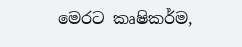මෙරට කෘෂිකර්ම,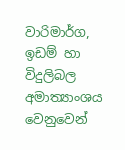වාරිමාර්ග, ඉඩම් හා විදුලිබල අමාත්‍යාංශය වෙනුවෙන්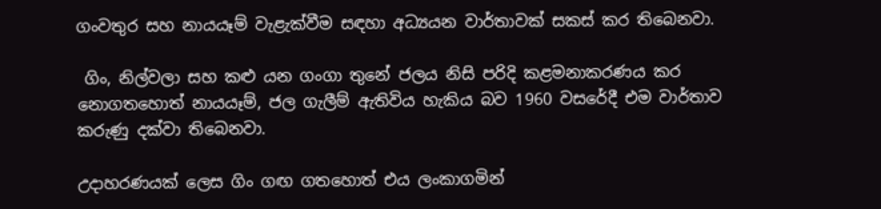ගංවතුර සහ නායයෑම් වැළැක්වීම සඳහා අධ්‍යයන වාර්තාවක් සකස් කර තිබෙනවා.

 ගිං, නිල්වලා සහ කළු යන ගංගා තුනේ ජලය නිසි පරිදි කළමනාකරණය කර නොගතහොත් නායයෑම්, ජල ගැලීම් ඇතිවිය හැකිය බව 1960 වසරේදී එම වාර්තාව කරුණු දක්වා තිබෙනවා.

උදාහරණයක් ලෙස ගිං ගඟ ගතහොත් එය ලංකාගමින්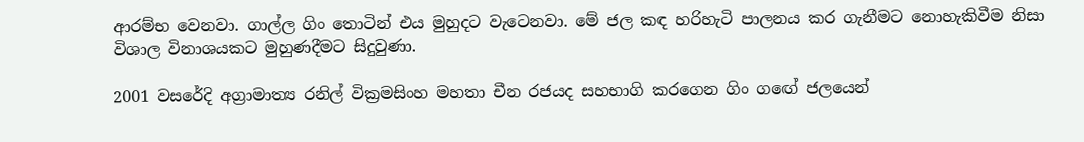ආරම්භ වෙනවා. ගාල්ල ගිං තොටින් එය මුහුදට වැටෙනවා. මේ ජල කඳ හරිහැටි පාලනය කර ගැනීමට නොහැකිවීම නිසා විශාල විනාශයකට මුහුණදීමට සිදුවුණා.

2001 වසරේදි අග්‍රාමාත්‍ය රනිල් වික්‍රමසිංහ මහතා චීන රජයද සහභාගි කරගෙන ගිං ගඟේ ජලයෙන්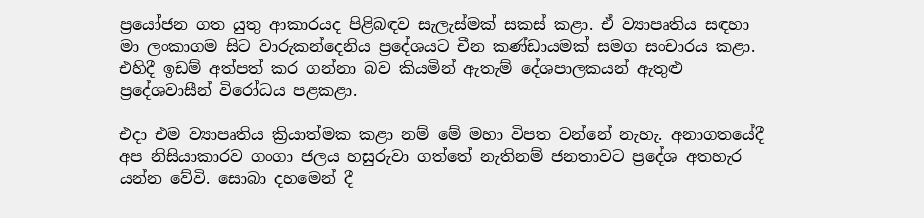ප්‍රයෝජන ගත යුතු ආකාරයද පිළිබඳව සැලැස්මක් සකස් කළා. ඒ ව්‍යාපෘතිය සඳහා මා ලංකාගම සිට වාරුකන්දෙනිය ප්‍රදේශයට චීන කණ්ඩායමක් සමග සංචාරය කළා. එහිදී ඉඩම් අත්පත් කර ගන්නා බව කියමින් ඇතැම් දේශපාලකයන් ඇතුළු ප්‍රදේශවාසීන් විරෝධය පළකළා.

එදා එම ව්‍යාපෘතිය ක්‍රියාත්මක කළා නම් මේ මහා විපත වන්නේ නැහැ. අනාගතයේදී අප නිසියාකාරව ගංගා ජලය හසුරුවා ගත්තේ නැතිනම් ජනතාවට ප්‍රදේශ අතහැර යන්න වේවි. සොබා දහමෙන් දී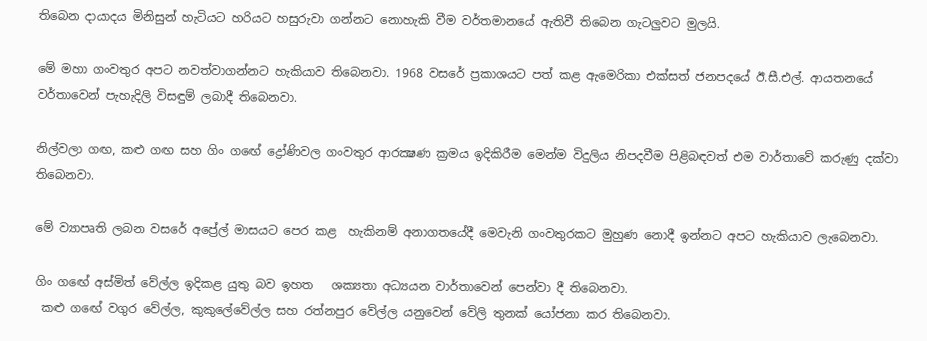තිබෙන දායාදය මිනිසුන් හැටියට හරියට හසුරුවා ගන්නට නොහැකි වීම වර්තමානයේ ඇතිවී තිබෙන ගැටලුවට මුලයි.

මේ මහා ගංවතුර අපට නවත්වාගන්නට හැකියාව තිබෙනවා. 1968 වසරේ ප්‍රකාශයට පත් කළ ඇමෙරිකා එක්සත් ජනපදයේ ඊ.සී.එල්. ආයතනයේ වර්තාවෙන් පැහැදිලි විසඳුම් ලබාදී තිබෙනවා.

නිල්වලා ගඟ, කළු ගඟ සහ ගිං ගඟේ ද්‍රෝණිවල ගංවතුර ආරක්‍ෂණ ක්‍රමය ඉදිකිරීම මෙන්ම විදුලිය නිපදවීම පිළිබඳවත් එම වාර්තාවේ කරුණු දක්වා තිබෙනවා.

මේ ව්‍යාපෘති ලබන වසරේ අප්‍රේල් මාසයට පෙර කළ  හැකිනම් අනාගතයේදී මෙවැනි ගංවතුරකට මුහුණ නොදී ඉන්නට අපට හැකියාව ලැබෙනවා.

ගිං ගඟේ අස්මිත් වේල්ල ඉදිකළ යුතු බව ඉහත   ශක්‍යතා අධ්‍යයන වාර්තාවෙන් පෙන්වා දී තිබෙනවා.
 කළු ගඟේ වගුර වේල්ල, කුකුලේවේල්ල සහ රත්නපුර වේල්ල යනුවෙන් වේලි තුනක් යෝජනා කර තිබෙනවා.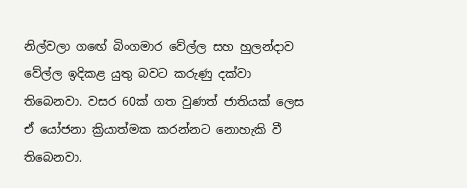නිල්වලා ගඟේ බිංගමාර වේල්ල සහ හුලන්දාව වේල්ල ඉදිකළ යුතු බවට කරුණු දක්වා තිබෙනවා. වසර 60ක් ගත වුණත් ජාතියක් ලෙස ඒ යෝජනා ක්‍රියාත්මක කරන්නට නොහැකි වී තිබෙනවා.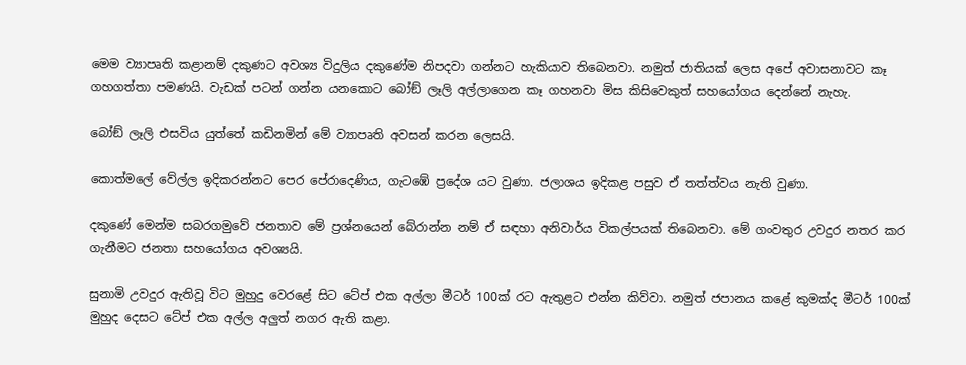මෙම ව්‍යාපෘති කළානම් දකුණට අවශ්‍ය විදුලිය දකුණේම නිපදවා ගන්නට හැකියාව තිබෙනවා. නමුත් ජාතියක් ලෙස අපේ අවාසනාවට කෑ ගහගත්තා පමණයි. වැඩක් පටන් ගන්න යනකොට බෝඞ් ලෑලි අල්ලාගෙන කෑ ගහනවා මිස කිසිවෙකුත් සහයෝගය දෙන්නේ නැහැ.

බෝඞ් ලෑලි එසවිය යුත්තේ කඩිනමින් මේ ව්‍යාපෘති අවසන් කරන ලෙසයි.

කොත්මලේ වේල්ල ඉදිකරන්නට පෙර පේරාදෙණිය, ගැටඹේ ප්‍රදේශ යට වුණා. ජලාශය ඉදිකළ පසුව ඒ තත්ත්වය නැති වුණා.

දකුණේ මෙන්ම සබරගමුවේ ජනතාව මේ ප්‍රශ්නයෙන් බේරාන්න නම් ඒ සඳහා අනිවාර්ය විකල්පයක් තිබෙනවා. මේ ගංවතුර උවදුර නතර කර ගැනීමට ජනතා සහයෝගය අවශ්‍යයි.

සුනාමි උවදුර ඇතිවූ විට මුහුදු වෙරළේ සිට ටේප් එක අල්ලා මීටර් 100ක් රට ඇතුළට එන්න කිව්වා. නමුත් ජපානය කළේ කුමක්ද මීටර් 100ක් මුහුද දෙසට ටේප් එක අල්ල අලුත් නගර ඇති කළා.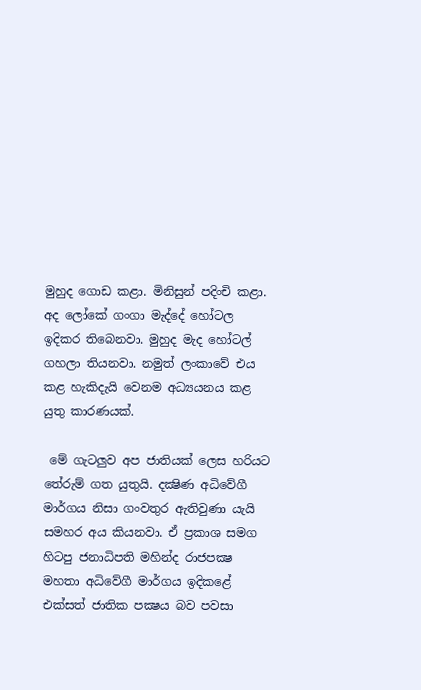මුහුද ගොඩ කළා. මිනිසුන් පදිංචි කළා. අද ලෝකේ ගංගා මැද්දේ හෝටල ඉදිකර තිබෙනවා. මුහුද මැද හෝටල් ගහලා තියනවා. නමුත් ලංකාවේ එය කළ හැකිදැයි වෙනම අධ්‍යයනය කළ යුතු කාරණයක්.

 මේ ගැටලුව අප ජාතියක් ලෙස හරියට තේරුම් ගත යුතුයි. දක්‍ෂිණ අධිවේගී මාර්ගය නිසා ගංවතුර ඇතිවුණා යැයි සමහර අය කියනවා. ඒ ප්‍රකාශ සමග හිටපු ජනාධිපති මහින්ද රාජපක්‍ෂ මහතා අධිවේගී මාර්ගය ඉදිකළේ එක්සත් ජාතික පක්‍ෂය බව පවසා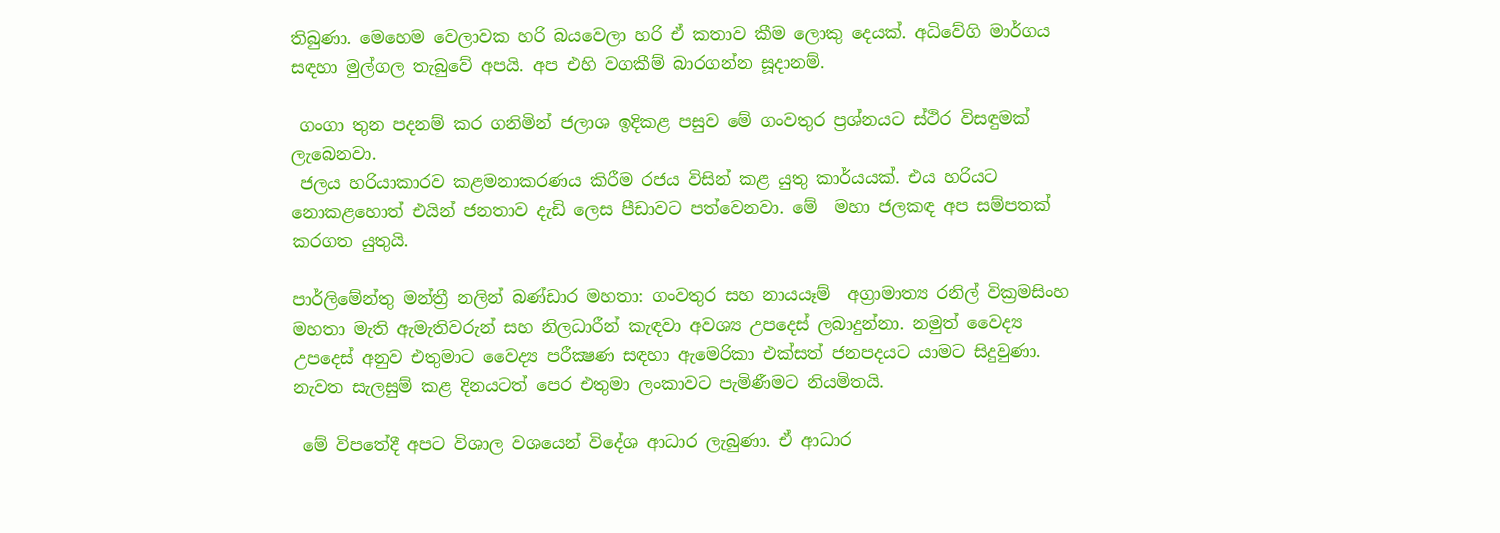තිබුණා. මෙහෙම වෙලාවක හරි බයවෙලා හරි ඒ කතාව කීම ලොකු දෙයක්. අධිවේගි මාර්ගය සඳහා මුල්ගල තැබුවේ අපයි. අප එහි වගකීම් බාරගන්න සූදානම්.

 ගංගා තුන පදනම් කර ගනිමින් ජලාශ ඉදිකළ පසුව මේ ගංවතුර ප්‍රශ්නයට ස්ථිර විසඳුමක් ලැබෙනවා.
 ජලය හරියාකාරව කළමනාකරණය කිරීම රජය විසින් කළ යුතු කාර්යයක්. එය හරියට නොකළහොත් එයින් ජනතාව දැඩි ලෙස පීඩාවට පත්වෙනවා. මේ  මහා ජලකඳ අප සම්පතක් කරගත යුතුයි.

පාර්ලිමේන්තු මන්ත්‍රී නලින් බණ්ඩාර මහතා: ගංවතුර සහ නායයෑම්  අග්‍රාමාත්‍ය රනිල් වික්‍රමසිංහ මහතා මැති ඇමැතිවරුන් සහ නිලධාරීන් කැඳවා අවශ්‍ය උපදෙස් ලබාදුන්නා. නමුත් වෛද්‍ය උපදෙස් අනුව එතුමාට වෛද්‍ය පරීක්‍ෂණ සඳහා ඇමෙරිකා එක්සත් ජනපදයට යාමට සිදුවුණා. නැවත සැලසුම් කළ දිනයටත් පෙර එතුමා ලංකාවට පැමිණීමට නියමිතයි.

 මේ විපතේදී අපට විශාල වශයෙන් විදේශ ආධාර ලැබුණා. ඒ ආධාර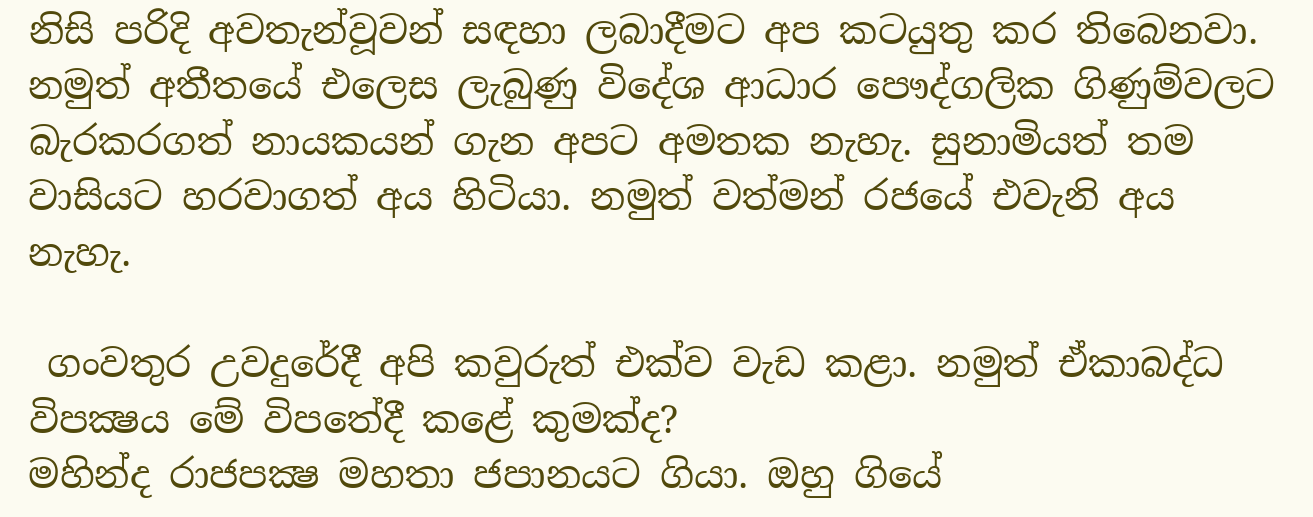නිසි පරිදි අවතැන්වූවන් සඳහා ලබාදීමට අප කටයුතු කර තිබෙනවා. නමුත් අතීතයේ එලෙස ලැබුණු විදේශ ආධාර පෞද්ගලික ගිණුම්වලට  බැරකරගත් නායකයන් ගැන අපට අමතක නැහැ. සුනාමියත් තම වාසියට හරවාගත් අය හිටියා. නමුත් වත්මන් රජයේ එවැනි අය නැහැ.

 ගංවතුර උවදුරේදී අපි කවුරුත් එක්ව වැඩ කළා. නමුත් ඒකාබද්ධ විපක්‍ෂය මේ විපතේදී කළේ කුමක්ද?
මහින්ද රාජපක්‍ෂ මහතා ජපානයට ගියා. ඔහු ගියේ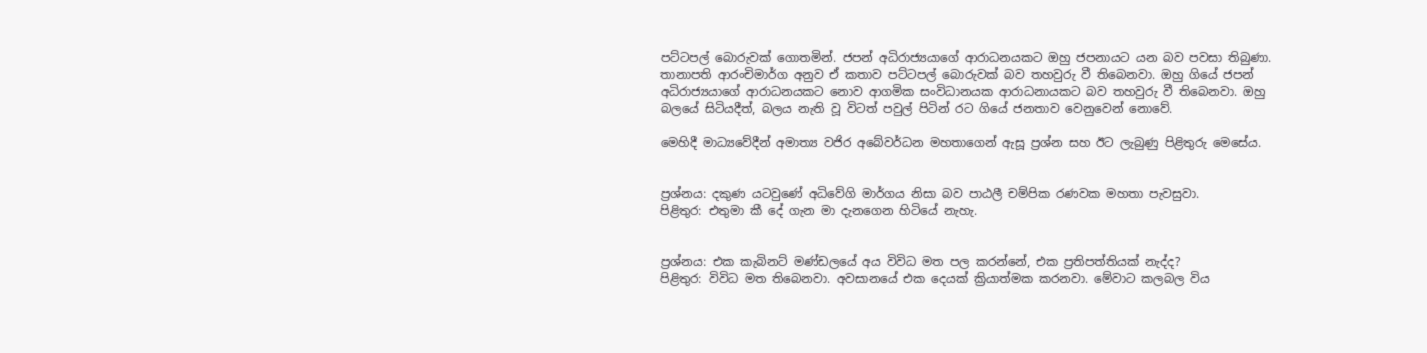පට්ටපල් බොරුවක් ගොතමින්. ජපන් අධිරාජ්‍යයාගේ ආරාධනයකට ඔහු ජපනායට යන බව පවසා තිබුණා. තානාපති ආරංචිමාර්ග අනුව ඒ කතාව පට්ටපල් බොරුවක් බව තහවුරු වී තිබෙනවා. ඔහු ගියේ ජපන් අධිරාජ්‍යයාගේ ආරාධනයකට නොව ආගමික සංවිධානයක ආරාධනායකට බව තහවුරු වී තිබෙනවා. ඔහු බලයේ සිටියදීත්, බලය නැති වූ විටත් පවුල් පිටින් රට ගියේ ජනතාව වෙනුවෙන් නොවේ.

මෙහිදී මාධ්‍යවේදීන් අමාත්‍ය වජිර අබේවර්ධන මහතාගෙන් ඇසූ ප්‍රශ්න සහ ඊට ලැබුණු පිළිතුරු මෙසේය.


ප්‍රශ්නය: දකුණ යටවුණේ අධිවේගි මාර්ගය නිසා බව පාඨලී චම්පික රණවක මහතා පැවසුවා.
පිළිතුර: එතුමා කී දේ ගැන මා දැනගෙන හිටියේ නැහැ.


ප්‍රශ්නය: එක කැබිනට් මණ්ඩලයේ අය විවිධ මත පල කරන්නේ, එක ප්‍රතිපත්තියක් නැද්ද?
පිළිතුර: විවිධ මත තිබෙනවා. අවසානයේ එක දෙයක් ක්‍රියාත්මක කරනවා. මේවාට කලබල විය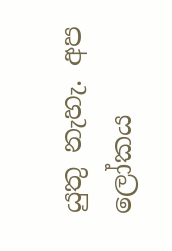යුතු නැහැ. අප ලෝකය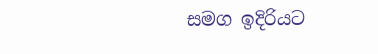සමග ඉදිරියට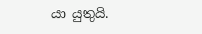යා යුතුයි.